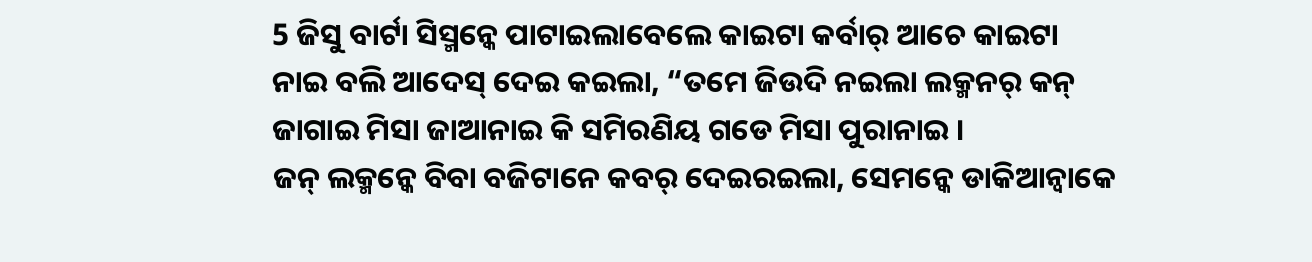5 ଜିସୁ ବାର୍ଟା ସିସ୍ମନ୍କେ ପାଟାଇଲାବେଲେ କାଇଟା କର୍ବାର୍ ଆଚେ କାଇଟା ନାଇ ବଲି ଆଦେସ୍ ଦେଇ କଇଲା, “ତମେ ଜିଉଦି ନଇଲା ଲକ୍ମନର୍ କନ୍ ଜାଗାଇ ମିସା ଜାଆନାଇ କି ସମିରଣିୟ ଗଡେ ମିସା ପୁରାନାଇ ।
ଜନ୍ ଲକ୍ମନ୍କେ ବିବା ବଜିଟାନେ କବର୍ ଦେଇରଇଲା, ସେମନ୍କେ ଡାକିଆନ୍ବାକେ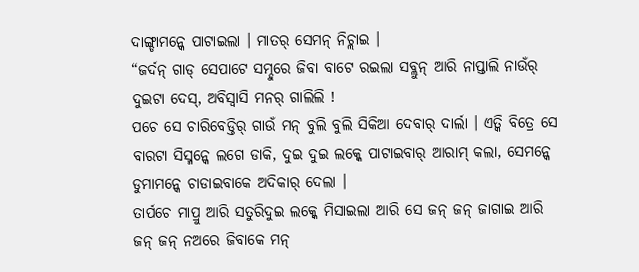ଦାଙ୍ଗ୍ଡାମନ୍କେ ପାଟାଇଲା । ମାତର୍ ସେମନ୍ ନିଚ୍ଲାଇ ।
“ଜର୍ଦନ୍ ଗାଡ୍ ସେପାଟେ ସମ୍ଦୁରେ ଜିବା ବାଟେ ରଇଲା ସବ୍ଲୁନ୍ ଆରି ନାପ୍ତାଲି ନାଉଁର୍ ଦୁଇଟା ଦେସ୍, ଅବିସ୍ବାସି ମନର୍ ଗାଲିଲି !
ପଚେ ସେ ଚାରିବେଡ୍ତିର୍ ଗାଉଁ ମନ୍ ବୁଲି ବୁଲି ସିକିଆ ଦେବାର୍ ଦାର୍ଲା । ଏତ୍କି ବିତ୍ରେ ସେ ବାରଟା ସିସ୍ମନ୍କେ ଲଗେ ଡାକି, ଦୁଇ ଦୁଇ ଲକ୍କେ ପାଟାଇବାର୍ ଆରାମ୍ କଲା, ସେମନ୍କେ ଡୁମାମନ୍କେ ଚାଡାଇବାକେ ଅଦିକାର୍ ଦେଲା ।
ତାର୍ପଚେ ମାପ୍ରୁ ଆରି ସତୁରିଦୁଇ ଲକ୍କେ ମିସାଇଲା ଆରି ସେ ଜନ୍ ଜନ୍ ଜାଗାଇ ଆରି ଜନ୍ ଜନ୍ ନଅରେ ଜିବାକେ ମନ୍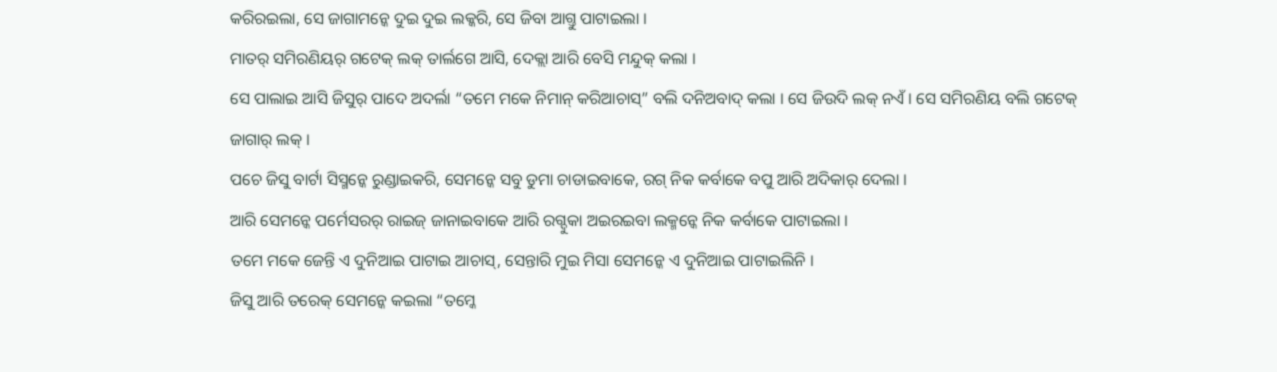କରିରଇଲା, ସେ ଜାଗାମନ୍କେ ଦୁଇ ଦୁଇ ଲକ୍କରି, ସେ ଜିବା ଆଗ୍ତୁ ପାଟାଇଲା ।
ମାତର୍ ସମିରଣିୟର୍ ଗଟେକ୍ ଲକ୍ ତାର୍ଲଗେ ଆସି, ଦେକ୍ଲା ଆରି ବେସି ମନ୍ଦୁକ୍ କଲା ।
ସେ ପାଲାଇ ଆସି ଜିସୁର୍ ପାଦେ ଅଦର୍ଲା “ତମେ ମକେ ନିମାନ୍ କରିଆଚାସ୍” ବଲି ଦନିଅବାଦ୍ କଲା । ସେ ଜିଉଦି ଲକ୍ ନଏଁ । ସେ ସମିରଣିୟ ବଲି ଗଟେକ୍ ଜାଗାର୍ ଲକ୍ ।
ପଚେ ଜିସୁ ବାର୍ଟା ସିସ୍ମନ୍କେ ରୁଣ୍ଡାଇକରି, ସେମନ୍କେ ସବୁ ଡୁମା ଚାଡାଇବାକେ, ରଗ୍ ନିକ କର୍ବାକେ ବପୁ ଆରି ଅଦିକାର୍ ଦେଲା ।
ଆରି ସେମନ୍କେ ପର୍ମେସରର୍ ରାଇଜ୍ ଜାନାଇବାକେ ଆରି ରଗ୍ଦୁକା ଅଇରଇବା ଲକ୍ମନ୍କେ ନିକ କର୍ବାକେ ପାଟାଇଲା ।
ତମେ ମକେ ଜେନ୍ତି ଏ ଦୁନିଆଇ ପାଟାଇ ଆଚାସ୍, ସେନ୍ତାରି ମୁଇ ମିସା ସେମନ୍କେ ଏ ଦୁନିଆଇ ପାଟାଇଲିନି ।
ଜିସୁ ଆରି ତରେକ୍ ସେମନ୍କେ କଇଲା “ତମ୍କେ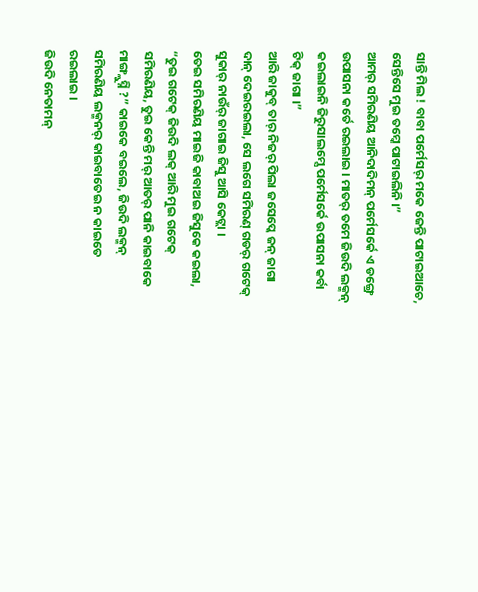ସାନ୍ତି ମିଲ ! ବାବା ପର୍ମେସର୍ ମକେ ଜେନ୍ତି ପାଟାଇଆଚେ, ସେନ୍ତିସେ ମୁଇ ତମ୍କେ ପାଟାଇଲିନି ।”
ଆମର୍ ସମିରଣିୟ ଆନିଦାଦିମନ୍ ପର୍ମେସର୍କେ ଏ ଡଙ୍ଗ୍ରେ ଉପାସନା କର୍ତେ ରଇଲାଇ । ମାତର୍ ତମେ ଜିଉଦି ଲକ୍ମନ୍ କଇଲାଇନି ଜିରୁସାଲମ୍ସେ ପର୍ମେସର୍କେ ଉପାସନା କର୍ବା ଟିକ୍ ଜାଗା ।”
ଆରି ଜାକୁବ୍ ତାର୍ ନିଜର୍ ପିଲା ଜସେପ୍କେ ଜନ୍ ଜାଗା ଦାନ୍ ଦେଇରଇଲା, ସେ ଲଗେ ସମିରଣ୍ ଗଡର୍ ଗଟେକ୍ ସୁକାର୍ ନାଉଁର୍ ଜାଗାଇ ଜିସୁ ଆସି କେଟ୍ଲା ।
ତେଇ ସମିରଣିୟ ମାଇଜି କାବାଅଇ ଜିସୁକେ କଇଲା, “ତୁଇ ଗଟେକ୍ ଜିଉଦି ଲକ୍ ଆରି ମୁଇ ଗଟେକ୍ ସମିରଣିୟ, ତୁଇ କେନ୍ତି ମର୍ ଆତର୍ ପାନି କାଇବାକେ ମାଙ୍ଗ୍ଲୁସ୍ନି ?” କାଇକେ ବଇଲେ, ଜିଉଦି ଲକ୍ମନ୍ ସମିରଣିୟ ଲକ୍ମନର୍ କାଇବାତେଇ ନ କାଇତେ ରଇଲାଇ ।
ଜିଉଦି ନେତାମନ୍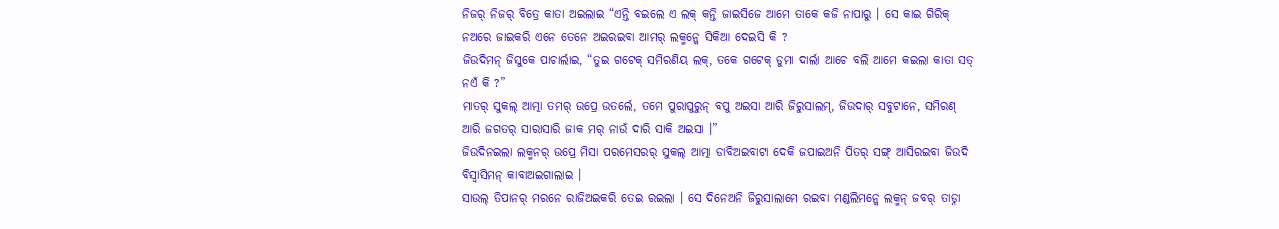ନିଜର୍ ନିଜର୍ ବିତ୍ରେ କାତା ଅଇଲାଇ “ଏନ୍ତି ବଇଲେ ଏ ଲକ୍ କନ୍ତି ଜାଇସିଜେ ଆମେ ତାକେ କଜି ନାପାରୁ । ସେ କାଇ ଗିରିକ୍ ନଅରେ ଜାଇକରି ଏନେ ତେନେ ଅଇରଇବା ଆମର୍ ଲକ୍ମନ୍କେ ସିକିଆ ଦେଇସି କି ?
ଜିଉଦିମନ୍ ଜିସୁକେ ପାଚାର୍ଲାଇ, “ତୁଇ ଗଟେକ୍ ସମିରଣିୟ ଲକ୍, ତକେ ଗଟେକ୍ ଡୁମା ଦାର୍ଲା ଆଚେ ବଲି ଆମେ କଇଲା କାତା ସତ୍ ନଏଁ କି ?”
ମାତର୍ ସୁକଲ୍ ଆତ୍ମା ତମର୍ ଉପ୍ରେ ଉତର୍ଲେ, ତମେ ପୁରାପୁରୁନ୍ ବପୁ ଅଇସା ଆରି ଜିରୁସାଲମ୍, ଜିଉଦାର୍ ସବୁଟାନେ, ସମିରଣ୍ ଆରି ଜଗତର୍ ସାରାସାରି ଜାକ ମର୍ ନାଉଁ ଦାରି ସାକି ଅଇସା ।”
ଜିଉଦିନଇଲା ଲକ୍ମନର୍ ଉପ୍ରେ ମିସା ପରମେସରର୍ ସୁକଲ୍ ଆତ୍ମା ଡାବିଅଇବାଟା ଦେକି ଜପାଇଅନି ପିତର୍ ସଙ୍ଗ୍ ଆସିରଇବା ଜିଉଦି ବିସ୍ବାସିମନ୍ କାବାଅଇଗାଲାଇ ।
ସାଉଲ୍ ତିପାନର୍ ମରନେ ରାଜିଅଇକରି ତେଇ ରଇଲା । ସେ ଦିନେଅନି ଜିରୁସାଲାମେ ରଇବା ମଣ୍ଡଲିମନ୍କେ ଲକ୍ମନ୍ ଜବର୍ ତାଡ୍ନା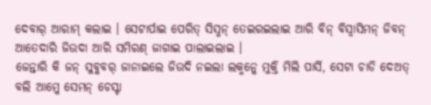ଦେବାର୍ ଆରାମ୍ କଲାଇ । ସେଟାର୍ପାଇ ପେରିତ୍ ସିସ୍ମନ୍ ତେଇରଇଲାଇ ଆରି ବିନ୍ ବିସ୍ବାସିମନ୍ ଜିବନ୍ ଆତେଦାରି ଜିଉଦା ଆରି ସମିରଣ୍ ଜାଗାଇ ପାଲାଇଲାଇ ।
ଜେନ୍ତାରି କି ଜନ୍ ସୁବ୍କବର୍ ଜାନାଇଲେ ଜିଉଦି ନଇଲା ଲକ୍ମନ୍କେ ମୁକ୍ତି ମିଲି ପାର୍ସି, ସେଟା ଚାଡି ଦେଅତ୍ ବଲି ଆମ୍କେ ସେମନ୍ ଚେସ୍ଟା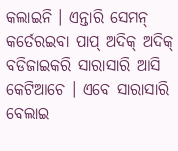କଲାଇନି । ଏନ୍ତାରି ସେମନ୍ କର୍ତେରଇବା ପାପ୍ ଅଦିକ୍ ଅଦିକ୍ ବଡିଜାଇକରି ସାରାସାରି ଆସି କେଟିଆଚେ । ଏବେ ସାରାସାରି ବେଲାଇ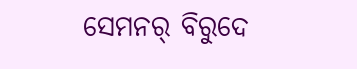ସେମନର୍ ବିରୁଦେ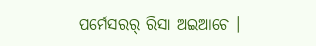ପର୍ମେସରର୍ ରିସା ଅଇଆଚେ ।